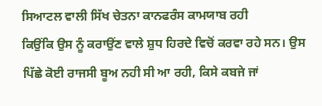ਸਿਆਟਲ ਵਾਲੀ ਸਿੱਖ ਚੇਤਨਾ ਕਾਨਫਰੰਸ ਕਾਮਯਾਬ ਰਹੀ
ਕਿਉਂਕਿ ਉਸ ਨੂੰ ਕਰਾਉਂਣ ਵਾਲੇ ਸ਼ੁਧ ਹਿਰਦੇ ਵਿਚੋਂ ਕਰਵਾ ਰਹੇ ਸਨ। ਉਸ ਪਿੱਛੇ ਕੋਈ ਰਾਜਸੀ ਬੂਅ ਨਹੀ ਸੀ ਆ ਰਹੀ, ਕਿਸੇ ਕਬਜੇ ਜਾਂ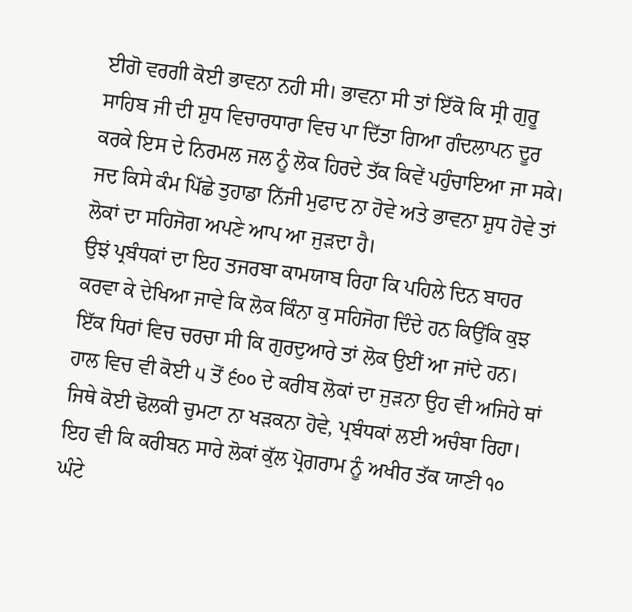ਈਗੋ ਵਰਗੀ ਕੋਈ ਭਾਵਨਾ ਨਹੀ ਸੀ। ਭਾਵਨਾ ਸੀ ਤਾਂ ਇੱਕੋ ਕਿ ਸ੍ਰੀ ਗੁਰੂ ਸਾਹਿਬ ਜੀ ਦੀ ਸ਼ੁਧ ਵਿਚਾਰਧਾਰਾ ਵਿਚ ਪਾ ਦਿੱਤਾ ਗਿਆ ਗੰਦਲਾਪਨ ਦੂਰ ਕਰਕੇ ਇਸ ਦੇ ਨਿਰਮਲ ਜਲ ਨੂੰ ਲੋਕ ਹਿਰਦੇ ਤੱਕ ਕਿਵੇਂ ਪਹੁੰਚਾਇਆ ਜਾ ਸਕੇ। ਜਦ ਕਿਸੇ ਕੰਮ ਪਿੱਛੇ ਤੁਹਾਡਾ ਨਿੱਜੀ ਮੁਫਾਦ ਨਾ ਹੋਵੇ ਅਤੇ ਭਾਵਨਾ ਸ਼ੁਧ ਹੋਵੇ ਤਾਂ ਲੋਕਾਂ ਦਾ ਸਹਿਜੋਗ ਅਪਣੇ ਆਪ ਆ ਜੁੜਦਾ ਹੈ।
ਉਝਂ ਪ੍ਰਬੰਧਕਾਂ ਦਾ ਇਹ ਤਜਰਬਾ ਕਾਮਯਾਬ ਰਿਹਾ ਕਿ ਪਹਿਲੇ ਦਿਨ ਬਾਹਰ ਕਰਵਾ ਕੇ ਦੇਖਿਆ ਜਾਵੇ ਕਿ ਲੋਕ ਕਿੰਨਾ ਕੁ ਸਹਿਜੋਗ ਦਿੰਦੇ ਹਨ ਕਿਉਂਕਿ ਕੁਝ ਇੱਕ ਧਿਰਾਂ ਵਿਚ ਚਰਚਾ ਸੀ ਕਿ ਗੁਰਦੁਆਰੇ ਤਾਂ ਲੋਕ ਉਈਂ ਆ ਜਾਂਦੇ ਹਨ। ਹਾਲ ਵਿਚ ਵੀ ਕੋਈ ੫ ਤੋਂ ੬੦੦ ਦੇ ਕਰੀਬ ਲੋਕਾਂ ਦਾ ਜੁੜਨਾ ਉਹ ਵੀ ਅਜਿਹੇ ਥਾਂ ਜਿਥੇ ਕੋਈ ਢੋਲਕੀ ਚੁਮਟਾ ਨਾ ਖੜਕਨਾ ਹੋਵੇ, ਪ੍ਰਬੰਧਕਾਂ ਲਈ ਅਚੰਬਾ ਰਿਹਾ। ਇਹ ਵੀ ਕਿ ਕਰੀਬਨ ਸਾਰੇ ਲੋਕਾਂ ਕੁੱਲ ਪ੍ਰੋਗਰਾਮ ਨੂੰ ਅਖੀਰ ਤੱਕ ਯਾਣੀ ੧੦ ਘੰਟੇ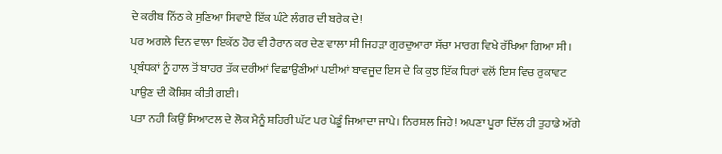ਦੇ ਕਰੀਬ ਨਿੱਠ ਕੇ ਸੁਣਿਆ ਸਿਵਾਏ ਇੱਕ ਘੰਟੇ ਲੰਗਰ ਦੀ ਬਰੇਕ ਦੇ!
ਪਰ ਅਗਲੇ ਦਿਨ ਵਾਲਾ ਇਕੱਠ ਹੋਰ ਵੀ ਹੈਰਾਨ ਕਰ ਦੇਣ ਵਾਲਾ ਸੀ ਜਿਹੜਾ ਗੁਰਦੁਆਰਾ ਸੱਚਾ ਮਾਰਗ ਵਿਖੇ ਰੱਖਿਆ ਗਿਆ ਸੀ। ਪ੍ਰਬੰਧਕਾਂ ਨੂੰ ਹਾਲ ਤੋਂ ਬਾਹਰ ਤੱਕ ਦਰੀਆਂ ਵਿਛਾਉਂਣੀਆਂ ਪਈਆਂ ਬਾਵਜੂਦ ਇਸ ਦੇ ਕਿ ਕੁਝ ਇੱਕ ਧਿਰਾਂ ਵਲੋਂ ਇਸ ਵਿਚ ਰੁਕਾਵਟ ਪਾਉਣ ਦੀ ਕੋਸ਼ਿਸ਼ ਕੀਤੀ ਗਈ।
ਪਤਾ ਨਹੀ ਕਿਉਂ ਸਿਆਟਲ ਦੇ ਲੋਕ ਮੈਨੂੰ ਸ਼ਹਿਰੀ ਘੱਟ ਪਰ ਪੇਡੂੰ ਜਿਆਦਾ ਜਾਪੇ। ਨਿਰਸ਼ਲ ਜਿਹੇ! ਅਪਣਾ ਪੂਰਾ ਦਿੱਲ ਹੀ ਤੁਹਾਡੇ ਅੱਗੇ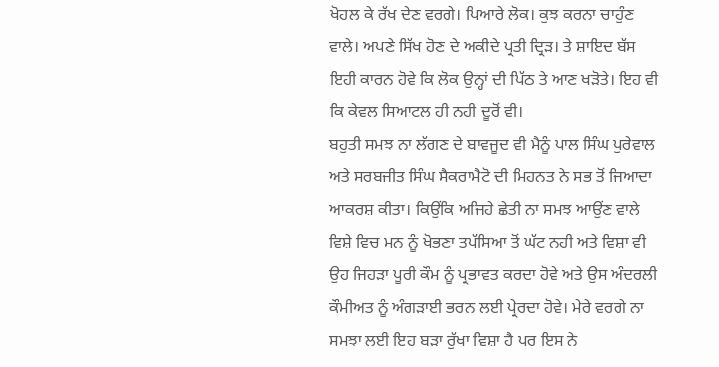ਖੋਹਲ ਕੇ ਰੱਖ ਦੇਣ ਵਰਗੇ। ਪਿਆਰੇ ਲੋਕ। ਕੁਝ ਕਰਨਾ ਚਾਹੁੰਣ ਵਾਲੇ। ਅਪਣੇ ਸਿੱਖ ਹੋਣ ਦੇ ਅਕੀਦੇ ਪ੍ਰਤੀ ਦ੍ਰਿੜ। ਤੇ ਸ਼ਾਇਦ ਬੱਸ ਇਹੀ ਕਾਰਨ ਹੋਵੇ ਕਿ ਲੋਕ ਉਨ੍ਹਾਂ ਦੀ ਪਿੱਠ ਤੇ ਆਣ ਖੜੋਤੇ। ਇਹ ਵੀ ਕਿ ਕੇਵਲ ਸਿਆਟਲ ਹੀ ਨਹੀ ਦੂਰੋਂ ਵੀ।
ਬਹੁਤੀ ਸਮਝ ਨਾ ਲੱਗਣ ਦੇ ਬਾਵਜੂਦ ਵੀ ਮੈਨੂੰ ਪਾਲ ਸਿੰਘ ਪੁਰੇਵਾਲ ਅਤੇ ਸਰਬਜੀਤ ਸਿੰਘ ਸੈਕਰਾਮੈਟੋ ਦੀ ਮਿਹਨਤ ਨੇ ਸਭ ਤੋਂ ਜਿਆਦਾ ਆਕਰਸ਼ ਕੀਤਾ। ਕਿਉਂਕਿ ਅਜਿਹੇ ਛੇਤੀ ਨਾ ਸਮਝ ਆਉਂਣ ਵਾਲੇ ਵਿਸ਼ੇ ਵਿਚ ਮਨ ਨੂੰ ਖੋਭਣਾ ਤਪੱਸਿਆ ਤੋਂ ਘੱਟ ਨਹੀ ਅਤੇ ਵਿਸ਼ਾ ਵੀ ਉਹ ਜਿਹੜਾ ਪੂਰੀ ਕੌਮ ਨੂੰ ਪ੍ਰਭਾਵਤ ਕਰਦਾ ਹੋਵੇ ਅਤੇ ਉਸ ਅੰਦਰਲੀ ਕੌਮੀਅਤ ਨੂੰ ਅੰਗੜਾਈ ਭਰਨ ਲਈ ਪ੍ਰੇਰਦਾ ਹੋਵੇ। ਮੇਰੇ ਵਰਗੇ ਨਾ ਸਮਝਾ ਲਈ ਇਹ ਬੜਾ ਰੁੱਖਾ ਵਿਸ਼ਾ ਹੈ ਪਰ ਇਸ ਨੇ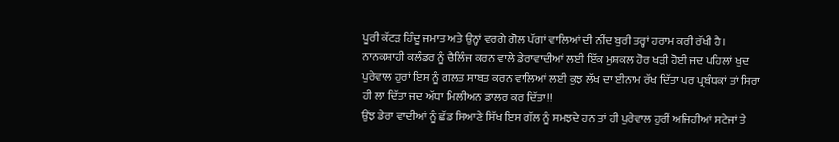ਪੂਰੀ ਕੱਟੜ ਹਿੰਦੂ ਜਮਾਤ ਅਤੇ ਉਨ੍ਹਾਂ ਵਰਗੇ ਗੋਲ ਪੱਗਾਂ ਵਾਲਿਆਂ ਦੀ ਨੀਂਦ ਬੁਰੀ ਤਰ੍ਹਾਂ ਹਰਾਮ ਕਰੀ ਰੱਖੀ ਹੈ।
ਨਾਨਕਸ਼ਾਹੀ ਕਲੰਡਰ ਨੂੰ ਚੈਲਿੰਜ ਕਰਨ ਵਾਲੇ ਡੇਰਾਵਾਦੀਆਂ ਲਈ ਇੱਕ ਮੁਸ਼ਕਲ ਹੋਰ ਖੜੀ ਹੋਈ ਜਦ ਪਹਿਲਾਂ ਖੁਦ ਪੁਰੇਵਾਲ ਹੁਰਾਂ ਇਸ ਨੂੰ ਗਲਤ ਸਾਬਤ ਕਰਨ ਵਾਲਿਆਂ ਲਈ ਕੁਝ ਲੱਖ ਦਾ ਈਨਾਮ ਰੱਖ ਦਿੱਤਾ ਪਰ ਪ੍ਰਬੰਧਕਾਂ ਤਾਂ ਸਿਰਾ ਹੀ ਲਾ ਦਿੱਤਾ ਜਦ ਅੱਧਾ ਮਿਲੀਅਨ ਡਾਲਰ ਕਰ ਦਿੱਤਾ!!
ਉਂਝ ਡੇਰਾ ਵਾਦੀਆਂ ਨੂੰ ਛੱਡ ਸਿਆਣੇ ਸਿੱਖ ਇਸ ਗੱਲ ਨੂੰ ਸਮਝਦੇ ਹਨ ਤਾਂ ਹੀ ਪੁਰੇਵਾਲ ਹੁਰੀਂ ਅਜਿਹੀਆਂ ਸਟੇਜਾਂ ਤੇ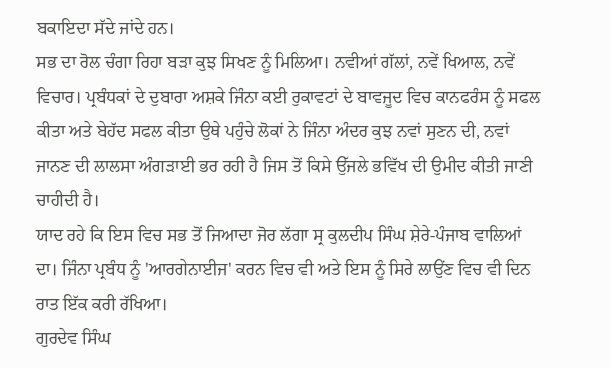ਬਕਾਇਦਾ ਸੱਦੇ ਜਾਂਦੇ ਹਨ।
ਸਭ ਦਾ ਰੋਲ ਚੰਗਾ ਰਿਹਾ ਬੜਾ ਕੁਝ ਸਿਖਣ ਨੂੰ ਮਿਲਿਆ। ਨਵੀਆਂ ਗੱਲਾਂ, ਨਵੇਂ ਖਿਆਲ, ਨਵੇਂ ਵਿਚਾਰ। ਪ੍ਰਬੰਧਕਾਂ ਦੇ ਦੁਬਾਰਾ ਅਸ਼ਕੇ ਜਿੰਨਾ ਕਈ ਰੁਕਾਵਟਾਂ ਦੇ ਬਾਵਜੂਦ ਵਿਚ ਕਾਨਫਰੰਸ ਨੂੰ ਸਫਲ ਕੀਤਾ ਅਤੇ ਬੇਹੱਦ ਸਫਲ ਕੀਤਾ ਉਥੇ ਪਹੁੰਚੇ ਲੋਕਾਂ ਨੇ ਜਿੰਨਾ ਅੰਦਰ ਕੁਝ ਨਵਾਂ ਸੁਣਨ ਦੀ, ਨਵਾਂ ਜਾਨਣ ਦੀ ਲਾਲਸਾ ਅੰਗੜਾਈ ਭਰ ਰਹੀ ਹੈ ਜਿਸ ਤੋਂ ਕਿਸੇ ਉੱਜਲੇ ਭਵਿੱਖ ਦੀ ਉਮੀਦ ਕੀਤੀ ਜਾਣੀ ਚਾਹੀਦੀ ਹੈ।
ਯਾਦ ਰਹੇ ਕਿ ਇਸ ਵਿਚ ਸਭ ਤੋਂ ਜਿਆਦਾ ਜੋਰ ਲੱਗਾ ਸ੍ਰ ਕੁਲਦੀਪ ਸਿੰਘ ਸ਼ੇਰੇ-ਪੰਜਾਬ ਵਾਲਿਆਂ ਦਾ। ਜਿੰਨਾ ਪ੍ਰਬੰਧ ਨੂੰ 'ਆਰਗੇਨਾਈਜ' ਕਰਨ ਵਿਚ ਵੀ ਅਤੇ ਇਸ ਨੂੰ ਸਿਰੇ ਲਾਉਂਣ ਵਿਚ ਵੀ ਦਿਨ ਰਾਤ ਇੱਕ ਕਰੀ ਰੱਖਿਆ।
ਗੁਰਦੇਵ ਸਿੰਘ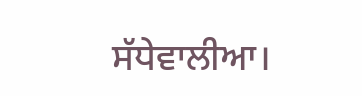ਸੱਧੇਵਾਲੀਆ।